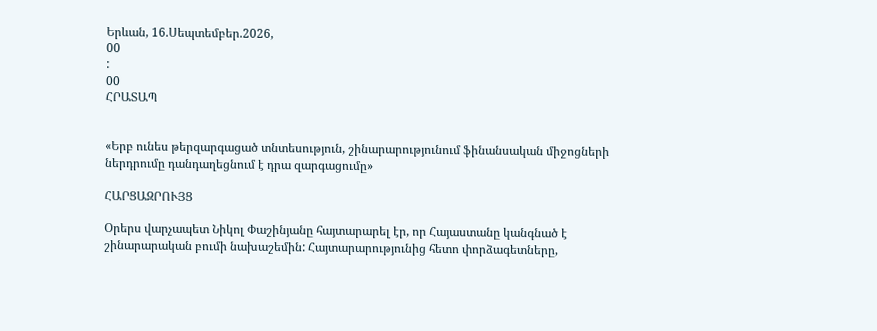Երևան, 16.Սեպտեմբեր.2026,
00
:
00
ՀՐԱՏԱՊ


«Երբ ունես թերզարգացած տնտեսություն, շինարարությունում ֆինանսական միջոցների ներդրումը դանդաղեցնում է դրա զարգացումը»

ՀԱՐՑԱԶՐՈՒՅՑ

Օրերս վարչապետ Նիկոլ Փաշինյանը հայտարարել էր, որ Հայաստանը կանգնած է շինարարական բումի նախաշեմին: Հայտարարությունից հետո փորձագետները,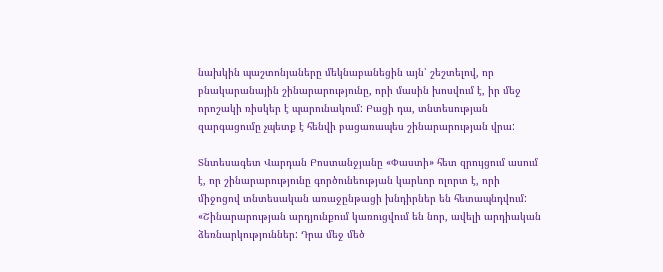նախկին պաշտոնյաները մեկնաբանեցին այն՝ շեշտելով, որ բնակարանային շինարարությունը, որի մասին խոսվում է, իր մեջ որոշակի ռիսկեր է պարունակում: Բացի դա, տնտեսության զարգացումը չպետք է հենվի բացառապես շինարարության վրա:

Տնտեսագետ Վարդան Բոստանջյանը «Փաստի» հետ զրույցում ասում է, որ շինարարությունը գործունեության կարևոր ոլորտ է, որի միջոցով տնտեսական առաջընթացի խնդիրներ են հետապնդվում: «Շինարարության արդյունքում կառուցվում են նոր, ավելի արդիական ձեռնարկություններ: Դրա մեջ մեծ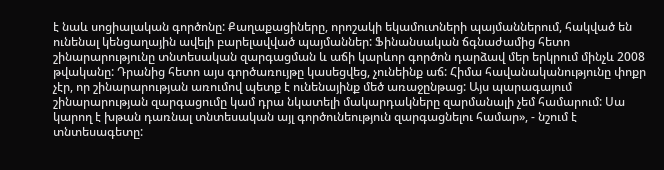է նաև սոցիալական գործոնը: Քաղաքացիները, որոշակի եկամուտների պայմաններում, հակված են ունենալ կենցաղային ավելի բարելավված պայմաններ: Ֆինանսական ճգնաժամից հետո շինարարությունը տնտեսական զարգացման և աճի կարևոր գործոն դարձավ մեր երկրում մինչև 2008 թվականը: Դրանից հետո այս գործառույթը կասեցվեց, չունեինք աճ: Հիմա հավանականությունը փոքր չէր, որ շինարարության առումով պետք է ունենայինք մեծ առաջընթաց: Այս պարագայում շինարարության զարգացումը կամ դրա նկատելի մակարդակները զարմանալի չեմ համարում: Սա կարող է խթան դառնալ տնտեսական այլ գործունեություն զարգացնելու համար», - նշում է տնտեսագետը: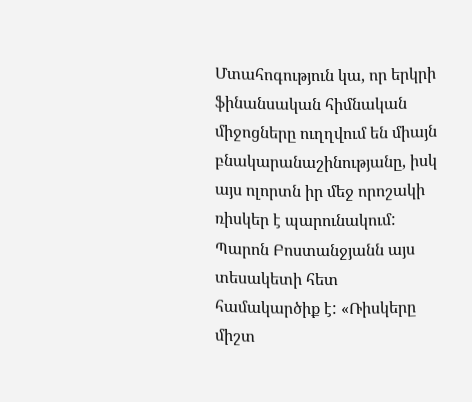Մտահոգություն կա, որ երկրի ֆինանսական հիմնական միջոցները ուղղվում են միայն բնակարանաշինությանը, իսկ այս ոլորտն իր մեջ որոշակի ռիսկեր է պարունակում: Պարոն Բոստանջյանն այս տեսակետի հետ համակարծիք է: «Ռիսկերը միշտ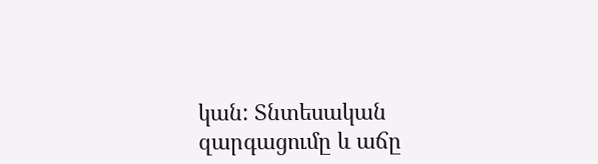կան: Տնտեսական զարգացումը և աճը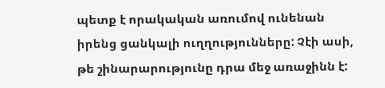պետք է որակական առումով ունենան իրենց ցանկալի ուղղությունները: Չէի ասի, թե շինարարությունը դրա մեջ առաջինն է: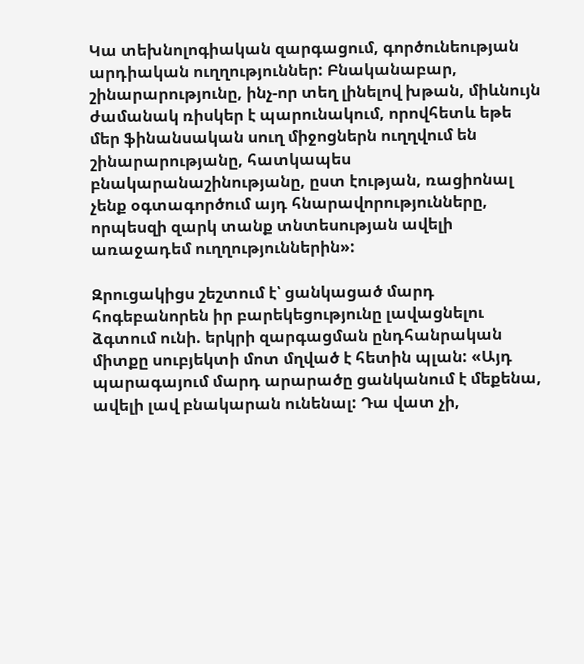Կա տեխնոլոգիական զարգացում, գործունեության արդիական ուղղություններ: Բնականաբար, շինարարությունը, ինչ-որ տեղ լինելով խթան, միևնույն ժամանակ ռիսկեր է պարունակում, որովհետև եթե մեր ֆինանսական սուղ միջոցներն ուղղվում են շինարարությանը, հատկապես բնակարանաշինությանը, ըստ էության, ռացիոնալ չենք օգտագործում այդ հնարավորությունները, որպեսզի զարկ տանք տնտեսության ավելի առաջադեմ ուղղություններին»:

Զրուցակիցս շեշտում է՝ ցանկացած մարդ հոգեբանորեն իր բարեկեցությունը լավացնելու ձգտում ունի. երկրի զարգացման ընդհանրական միտքը սուբյեկտի մոտ մղված է հետին պլան: «Այդ պարագայում մարդ արարածը ցանկանում է մեքենա, ավելի լավ բնակարան ունենալ: Դա վատ չի,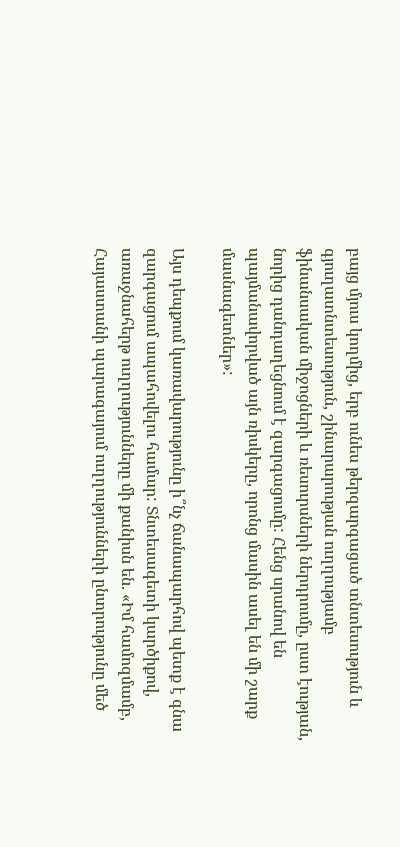բայց մյուս կողմից, երբ ունես թերզարգացած տնտեսություն և գյուղատնտեսություն, շինարարության ուղղությամբ ֆինանսական միջոցների և ռեսուրսների ներդրումը, ըստ էության, նորից դանդաղեցնում է զարգացումը: Հենց սրանով են պայմանավորված այն ռիսկերը, որոնց մասին ասել են մի շարք մասնագետներ»:

Այս դեպքում կառավարությունը ի՞նչ ճանապարհով պետք է գնա զարգացում ապահովելու համար: Տնտեսագետի կարծիքով, առաջնահերթ ուղղությունները մի քանիսն են. «Իմ համոզմամբ, Հայաստանի պարագայում ուղղությունների ընտրությունը մեծ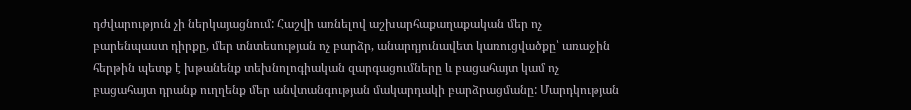դժվարություն չի ներկայացնում: Հաշվի առնելով աշխարհաքաղաքական մեր ոչ բարենպաստ դիրքը, մեր տնտեսության ոչ բարձր, անարդյունավետ կառուցվածքը՝ առաջին հերթին պետք է խթանենք տեխնոլոգիական զարգացումները և բացահայտ կամ ոչ բացահայտ դրանք ուղղենք մեր անվտանգության մակարդակի բարձրացմանը: Մարդկության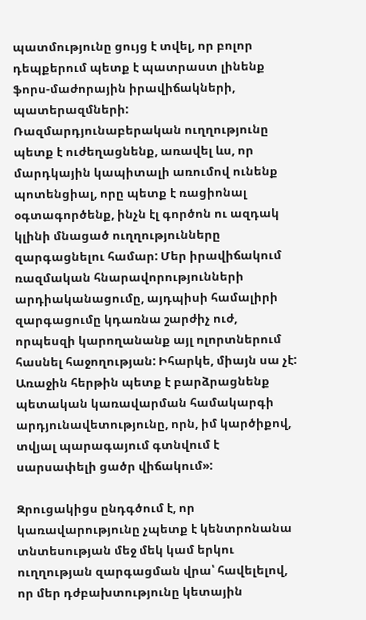պատմությունը ցույց է տվել, որ բոլոր դեպքերում պետք է պատրաստ լինենք ֆորս-մաժորային իրավիճակների, պատերազմների: Ռազմարդյունաբերական ուղղությունը պետք է ուժեղացնենք, առավել ևս, որ մարդկային կապիտալի առումով ունենք պոտենցիալ, որը պետք է ռացիոնալ օգտագործենք, ինչն էլ գործոն ու ազդակ կլինի մնացած ուղղությունները զարգացնելու համար: Մեր իրավիճակում ռազմական հնարավորությունների արդիականացումը, այդպիսի համալիրի զարգացումը կդառնա շարժիչ ուժ, որպեսզի կարողանանք այլ ոլորտներում հասնել հաջողության: Իհարկե, միայն սա չէ: Առաջին հերթին պետք է բարձրացնենք պետական կառավարման համակարգի արդյունավետությունը, որն, իմ կարծիքով, տվյալ պարագայում գտնվում է սարսափելի ցածր վիճակում»:

Զրուցակիցս ընդգծում է, որ կառավարությունը չպետք է կենտրոնանա տնտեսության մեջ մեկ կամ երկու ուղղության զարգացման վրա՝ հավելելով, որ մեր դժբախտությունը կետային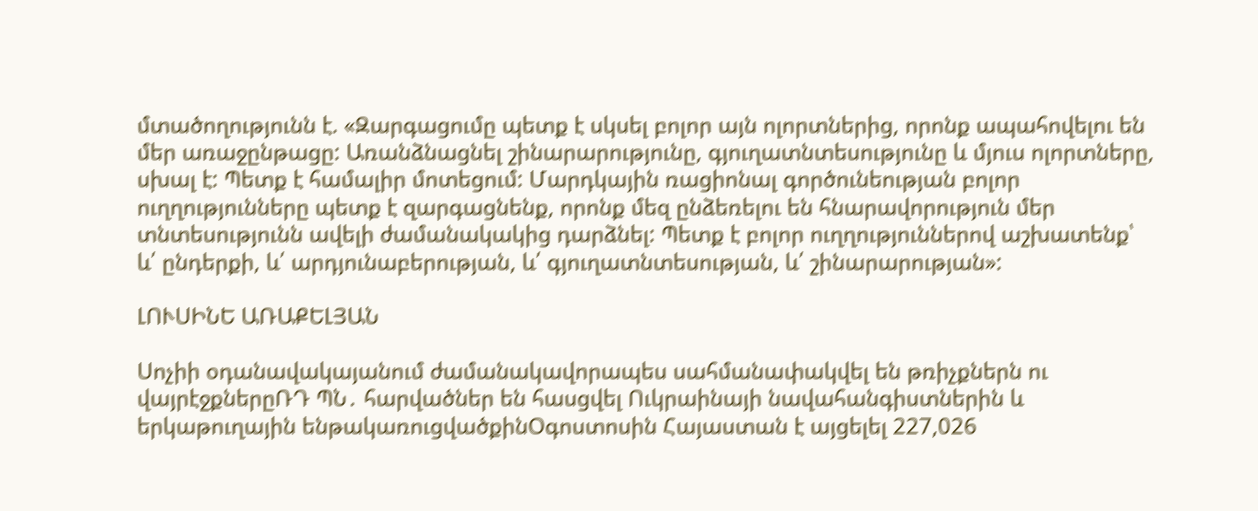մտածողությունն է. «Զարգացումը պետք է սկսել բոլոր այն ոլորտներից, որոնք ապահովելու են մեր առաջընթացը: Առանձնացնել շինարարությունը, գյուղատնտեսությունը և մյուս ոլորտները, սխալ է: Պետք է համալիր մոտեցում: Մարդկային ռացիոնալ գործունեության բոլոր ուղղությունները պետք է զարգացնենք, որոնք մեզ ընձեռելու են հնարավորություն մեր տնտեսությունն ավելի ժամանակակից դարձնել: Պետք է բոլոր ուղղություններով աշխատենք՝ և՛ ընդերքի, և՛ արդյունաբերության, և՛ գյուղատնտեսության, և՛ շինարարության»:

ԼՈՒՍԻՆԵ ԱՌԱՔԵԼՅԱՆ

Սոչիի օդանավակայանում ժամանակավորապես սահմանափակվել են թռիչքներն ու վայրէջքներըՌԴ ՊՆ․ հարվածներ են հասցվել Ուկրաինայի նավահանգիստներին և երկաթուղային ենթակառուցվածքինՕգոստոսին Հայաստան է այցելել 227,026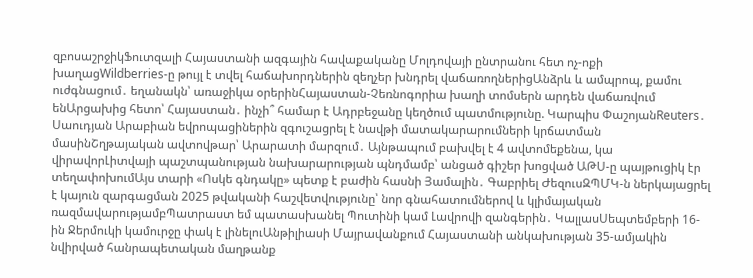զբոսաշրջիկՖուտզալի Հայաստանի ազգային հավաքականը Մոլդովայի ընտրանու հետ ոչ-ոքի խաղացWildberries-ը թույլ է տվել հաճախորդներին զեղչեր խնդրել վաճառողներիցԱնձրև և ամպրոպ, քամու ուժգնացում․ եղանակն՝ առաջիկա օրերինՀայաստան-Չեռնոգորիա խաղի տոմսերն արդեն վաճառվում ենԱրցախից հետո՝ Հայաստան․ ինչի՞ համար է Ադրբեջանը կեղծում պատմությունը. Կարպիս ՓաշոյանReuters․ Սաուդյան Արաբիան եվրոպացիներին զգուշացրել է նավթի մատակարարումների կրճատման մասինՇղթայական ավտովթար՝ Արարատի մարզում․ Այնթապում բախվել է 4 ավտոմեքենա, կա վիրավորԼիտվայի պաշտպանության նախարարության պնդմամբ՝ անցած գիշեր խոցված ԱԹՍ-ը պայթուցիկ էր տեղափոխումԱյս տարի «Ոսկե գնդակը» պետք է բաժին հասնի Յամալին․ Գաբրիել ԺեզուսԶՊՄԿ-ն ներկայացրել է կայուն զարգացման 2025 թվականի հաշվետվությունը՝ նոր գնահատումներով և կլիմայական ռազմավարությամբՊատրաստ եմ պատասխանել Պուտինի կամ Լավրովի զանգերին․ ԿալլասՍեպտեմբերի 16-ին Ջերմուկի կամուրջը փակ է լինելուԱնթիլիասի Մայրավանքում Հայաստանի անկախության 35-ամյակին նվիրված հանրապետական մաղթանք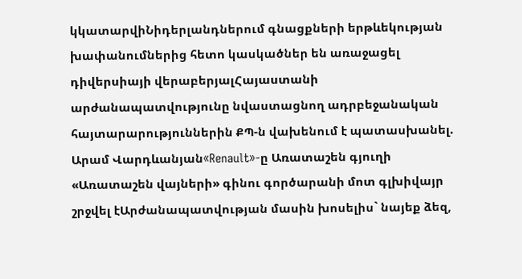կկատարվիՆիդերլանդներում գնացքների երթևեկության խափանումներից հետո կասկածներ են առաջացել դիվերսիայի վերաբերյալՀայաստանի արժանապատվությունը նվաստացնող ադրբեջանական հայտարարություններին ՔՊ-ն վախենում է պատասխանել. Արամ Վարդևանյան«Renault»-ը Առատաշեն գյուղի «Առատաշեն վայների» գինու գործարանի մոտ գլխիվայր շրջվել էԱրժանապատվության մասին խոսելիս` նայեք ձեզ,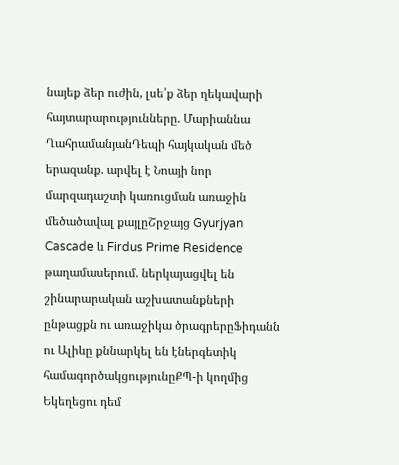նայեք ձեր ուժին, լսե՛ք ձեր ղեկավարի հայտարարությունները. Մարիաննա ՂահրամանյանԴեպի հայկական մեծ երազանք. արվել է Նոայի նոր մարզադաշտի կառուցման առաջին մեծածավալ քայլըՇրջայց Gyurjyan Cascade և Firdus Prime Residence թաղամասերում. ներկայացվել են շինարարական աշխատանքների ընթացքն ու առաջիկա ծրագրերըՖիդանն ու Ալիևը քննարկել են էներգետիկ համագործակցությունըՔՊ-ի կողմից Եկեղեցու դեմ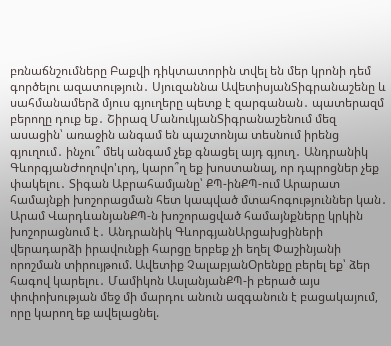բռնաճնշումները Բաքվի դիկտատորին տվել են մեր կրոնի դեմ գործելու ազատություն․ Սյուզաննա ԱվետիսյանՏիգրանաշենը և սահմանամերձ մյուս գյուղերը պետք է զարգանան․ պատերազմ բերողը դուք եք․ Շիրազ ՄանուկյանՏիգրանաշենում մեզ ասացին՝ առաջին անգամ են պաշտոնյա տեսնում իրենց գյուղում․ ինչու՞ մեկ անգամ չեք գնացել այդ գյուղ․ Անդրանիկ ԳևորգյանԺողովո'ւրդ, կարո՞ղ եք խոստանալ, որ դպրոցներ չեք փակելու․ Տիգան Աբրահամյանը՝ ՔՊ-ինՔՊ-ում Արարատ համայնքի խոշորացման հետ կապված մտահոգություններ կան․ Արամ ՎարդևանյանՔՊ-ն խոշորացված համայնքները կրկին խոշորացնում է․ Անդրանիկ ԳևորգյանԱրցախցիների վերադարձի իրավունքի հարցը երբեք չի եղել Փաշինյանի որոշման տիրույթում. Ավետիք ՉալաբյանՕրենքը բերել եք՝ ձեր հագով կարելու․ Մամիկոն ԱսլանյանՔՊ-ի բերած այս փոփոխության մեջ մի մարդու անուն ազգանուն է բացակայում, որը կարող եք ավելացնել.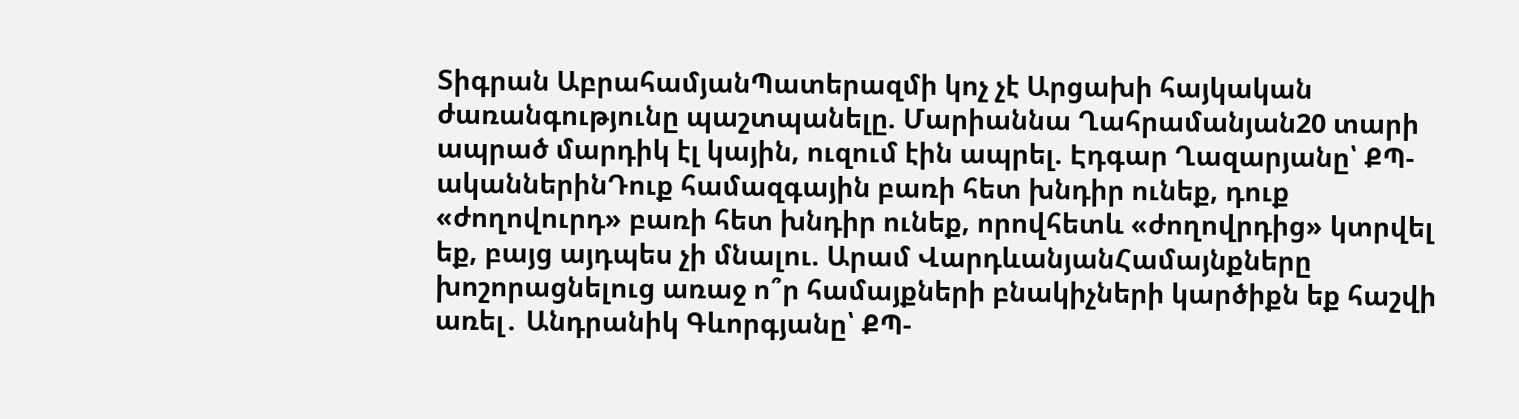Տիգրան ԱբրահամյանՊատերազմի կոչ չէ Արցախի հայկական ժառանգությունը պաշտպանելը. Մարիաննա Ղահրամանյան20 տարի ապրած մարդիկ էլ կային, ուզում էին ապրել. Էդգար Ղազարյանը՝ ՔՊ-ականներինԴուք համազգային բառի հետ խնդիր ունեք, դուք «ժողովուրդ» բառի հետ խնդիր ունեք, որովհետև «ժողովրդից» կտրվել եք, բայց այդպես չի մնալու. Արամ ՎարդևանյանՀամայնքները խոշորացնելուց առաջ ո՞ր համայքների բնակիչների կարծիքն եք հաշվի առել․ Անդրանիկ Գևորգյանը՝ ՔՊ-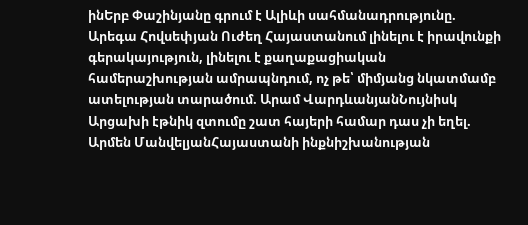ինԵրբ Փաշինյանը գրում է Ալիևի սահմանադրությունը. Արեգա Հովսեփյան Ուժեղ Հայաստանում լինելու է իրավունքի գերակայություն, լինելու է քաղաքացիական համերաշխության ամրապնդում, ոչ թե՝ միմյանց նկատմամբ ատելության տարածում. Արամ ՎարդևանյանՆույնիսկ Արցախի էթնիկ զտումը շատ հայերի համար դաս չի եղել. Արմեն ՄանվելյանՀայաստանի ինքնիշխանության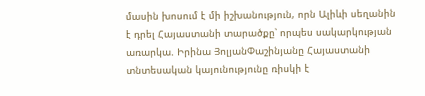մասին խոսում է մի իշխանություն, որն Ալիևի սեղանին է դրել Հայաստանի տարածքը՝ որպես սակարկության առարկա. Իրինա ՅոլյանՓաշինյանը Հայաստանի տնտեսական կայունությունը ռիսկի է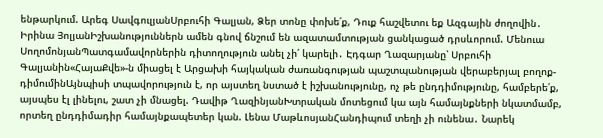ենթարկում. Արեգ ՍավգուլյանՍրբուհի Գալյան, Ձեր տոնը փոխե՛ք, Դուք հաշվետու եք Ազգային ժողովին․ Իրինա ՅոլյանԻշխանություններն ամեն գնով ճնշում են ազատամտության ցանկացած դրսևորում. Մենուա ՍողոմոնյանՊատգամավորներին դիտողություն անել չի՛ կարելի․ Էդգար Ղազարյանը՝ Սրբուհի Գալյանին«ՀայաՔվե»-ն միացել է Արցախի հայկական ժառանգության պաշտպանության վերաբերյալ բողոք-դիմումինԱյնպիսի տպավորություն է, որ այստեղ նստած է իշխանությունը, ոչ թե ընդդիմությունը, համբերե՛ք, այսպես էլ լինելու, շատ չի մնացել. Դավիթ ՂազինյանԽտրական մոտեցում կա այն համայնքների նկատմամբ, որտեղ ընդդիմադիր համայնքապետեր կան. Լենա ՄաթևոսյանՀանդիպում տեղի չի ունենա․ Նարեկ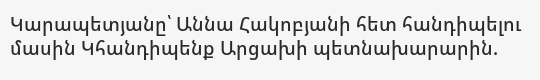Կարապետյանը՝ Աննա Հակոբյանի հետ հանդիպելու մասին Կհանդիպենք Արցախի պետնախարարին.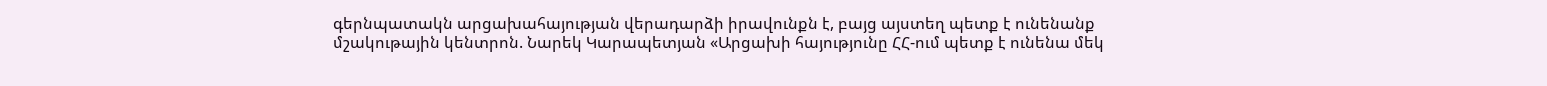գերնպատակն արցախահայության վերադարձի իրավունքն է, բայց այստեղ պետք է ունենանք մշակութային կենտրոն. Նարեկ Կարապետյան «Արցախի հայությունը ՀՀ-ում պետք է ունենա մեկ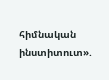հիմնական ինստիտուտ».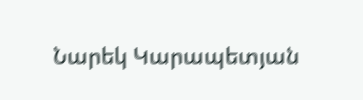Նարեկ Կարապետյան